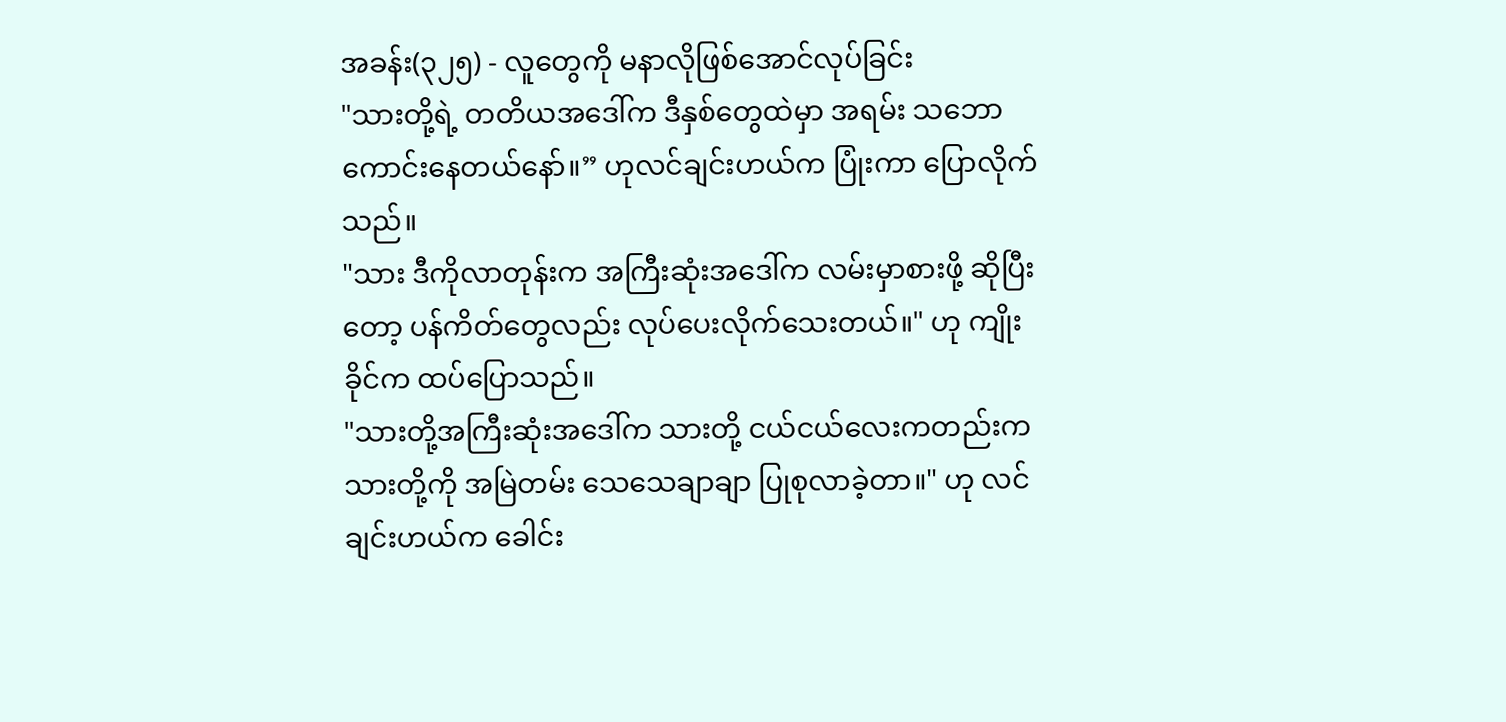အခန်း(၃၂၅) - လူတွေကို မနာလိုဖြစ်အောင်လုပ်ခြင်း
"သားတို့ရဲ့ တတိယအဒေါ်က ဒီနှစ်တွေထဲမှာ အရမ်း သဘောကောင်းနေတယ်နော်။” ဟုလင်ချင်းဟယ်က ပြုံးကာ ပြောလိုက်သည်။
"သား ဒီကိုလာတုန်းက အကြီးဆုံးအဒေါ်က လမ်းမှာစားဖို့ ဆိုပြီးတော့ ပန်ကိတ်တွေလည်း လုပ်ပေးလိုက်သေးတယ်။" ဟု ကျိုးခိုင်က ထပ်ပြောသည်။
"သားတို့အကြီးဆုံးအဒေါ်က သားတို့ ငယ်ငယ်လေးကတည်းက သားတို့ကို အမြဲတမ်း သေသေချာချာ ပြုစုလာခဲ့တာ။" ဟု လင်ချင်းဟယ်က ခေါင်း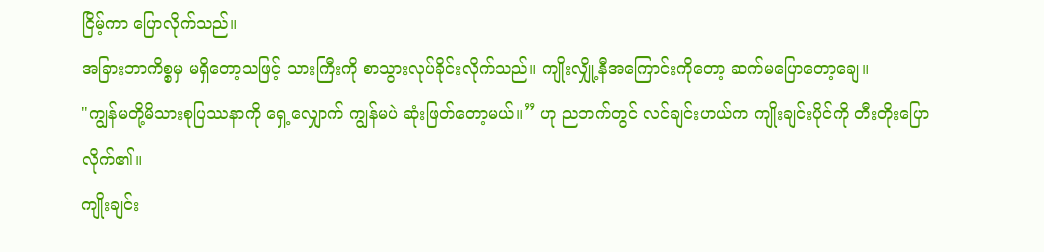ငြိမ့်ကာ ပြောလိုက်သည်။
အခြားဘာကိစ္စမှ မရှိတော့သဖြင့် သားကြီးကို စာသွားလုပ်ခိုင်းလိုက်သည်။ ကျိုးလျှို့နီအကြောင်းကိုတော့ ဆက်မပြောတော့ချေ။
"ကျွန်မတို့မိသားစုပြဿနာကို ရှေ့လျှောက် ကျွန်မပဲ ဆုံးဖြတ်တော့မယ်။” ဟု ညဘက်တွင် လင်ချင်းဟယ်က ကျိုးချင်းပိုင်ကို တီးတိုးပြောလိုက်၏။
ကျိုးချင်း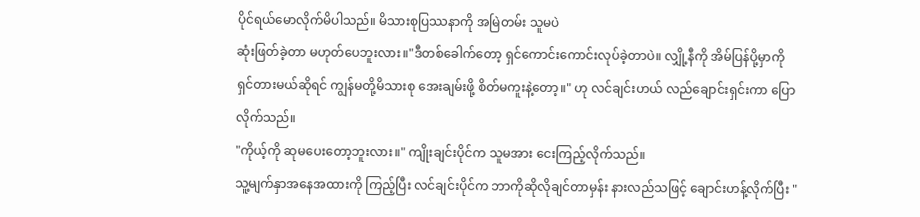ပိုင်ရယ်မောလိုက်မိပါသည်။ မိသားစုပြဿနာကို အမြဲတမ်း သူမပဲ
ဆုံးဖြတ်ခဲ့တာ မဟုတ်ပေဘူးလား။"ဒီတစ်ခေါက်တော့ ရှင်ကောင်းကောင်းလုပ်ခဲ့တာပဲ။ လျှို့နီကို အိမ်ပြန်ပို့မှာကို ရှင်တားမယ်ဆိုရင် ကျွန်မတို့မိသားစု အေးချမ်းဖို့ စိတ်မကူးနဲ့တော့။" ဟု လင်ချင်းဟယ် လည်ချောင်းရှင်းကာ ပြောလိုက်သည်။
"ကိုယ့်ကို ဆုမပေးတော့ဘူးလား။" ကျိုးချင်းပိုင်က သူမအား ငေးကြည့်လိုက်သည်။
သူ့မျက်နှာအနေအထားကို ကြည့်ပြီး လင်ချင်းပိုင်က ဘာကိုဆိုလိုချင်တာမှန်း နားလည်သဖြင့် ချောင်းဟန့်လိုက်ပြီး "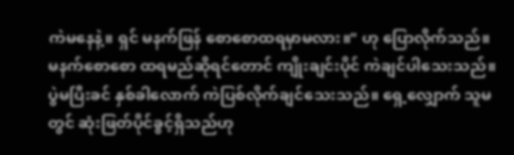ကဲမနေနဲ့။ ရှင် မနက်ဖြန် စောစောထရမှာမလား။" ဟု ပြောလိုက်သည်။
မနက်စောစော ထရမည်ဆိုရင်တောင် ကျိုးချင်းပိုင် ကဲချင်ပါသေးသည်။ ပွဲမပြီးခင် နှစ်ခါလောက် ကဲပြစ်လိုက်ချင်သေးသည်။ ရှေ့လျှောက် သူမတွင် ဆုံးဖြတ်ပိုင်ခွင့်ရှိသည်ဟု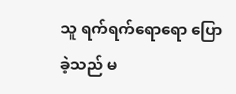သူ ရက်ရက်ရောရော ပြောခဲ့သည် မ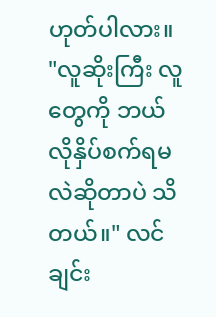ဟုတ်ပါလား။
"လူဆိုးကြီး လူတွေကို ဘယ်လိုနှိပ်စက်ရမလဲဆိုတာပဲ သိတယ်။" လင်ချင်း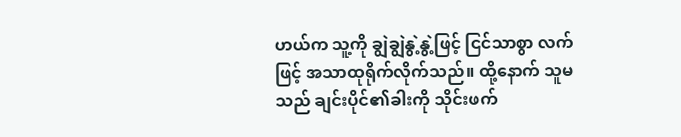ဟယ်က သူ့ကို ချွဲချွဲနွဲ့နွဲ့ဖြင့် ငြင်သာစွာ လက်ဖြင့် အသာထုရိုက်လိုက်သည်။ ထို့နောက် သူမသည် ချင်းပိုင်၏ခါးကို သိုင်းဖက်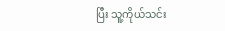ပြီး သူ့ကိုယ်သင်း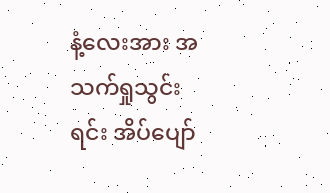နံ့လေးအား အသက်ရှုသွင်းရင်း အိပ်ပျော်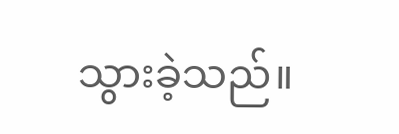သွားခဲ့သည်။